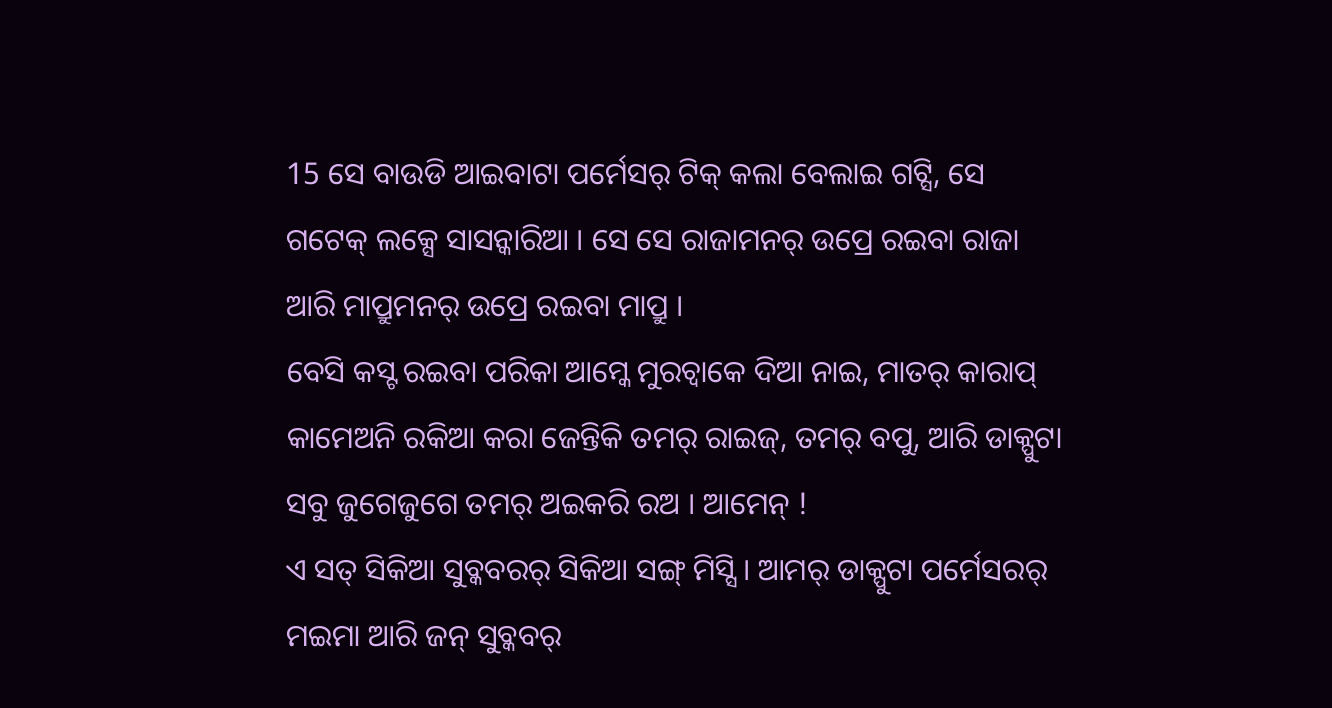15 ସେ ବାଉଡି ଆଇବାଟା ପର୍ମେସର୍ ଟିକ୍ କଲା ବେଲାଇ ଗଟ୍ସି, ସେ ଗଟେକ୍ ଲକ୍ସେ ସାସନ୍କାରିଆ । ସେ ସେ ରାଜାମନର୍ ଉପ୍ରେ ରଇବା ରାଜା ଆରି ମାପ୍ରୁମନର୍ ଉପ୍ରେ ରଇବା ମାପ୍ରୁ ।
ବେସି କସ୍ଟ ରଇବା ପରିକା ଆମ୍କେ ମୁରଚ୍ବାକେ ଦିଆ ନାଇ, ମାତର୍ କାରାପ୍ କାମେଅନି ରକିଆ କରା ଜେନ୍ତିକି ତମର୍ ରାଇଜ୍, ତମର୍ ବପୁ, ଆରି ଡାକ୍ପୁଟା ସବୁ ଜୁଗେଜୁଗେ ତମର୍ ଅଇକରି ରଅ । ଆମେନ୍ !
ଏ ସତ୍ ସିକିଆ ସୁବ୍କବରର୍ ସିକିଆ ସଙ୍ଗ୍ ମିସ୍ସି । ଆମର୍ ଡାକ୍ପୁଟା ପର୍ମେସରର୍ ମଇମା ଆରି ଜନ୍ ସୁବ୍କବର୍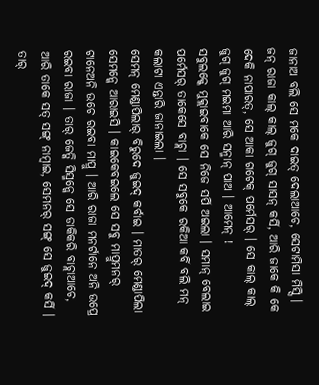ଜାନାଅ ବଲି ସେ ମକେ ଦାଇତ୍ ଦେଲାଆଚେ, ସେଟାମିସା ମିସ୍ସି ।
ଜନ୍ ରାଜା କାଲ୍ କାଲ୍ ଜୁଗ୍ ଜୁଗ୍ ସାସନ୍ କର୍ସି, ଆରି ଜାକେ କି କେ ଦେକି ନାପାରତ୍, ସେ ଆକା ଗଟେକ୍ ପର୍ମେସର୍ । ସେ କାଲ୍ କାଲ୍ ଜୁଗ୍ ଜୁଗ୍ ମଇମା ଆରି ସନ୍ମାନ୍ ପାଅ । ଆମେନ୍ !
ସବୁଲକ୍କେ ମୁକ୍ଲାଇବାକେ ସେ ନିଜେ ସର୍ପି ଅଇଲା । ସମାନ୍ ବେଲାଇ ପର୍ମେସର୍ ତାକେସେ ବାଚ୍ଲା । ସେ ସବୁକେ ରକିଆ କର୍ବି ବଲି ମନ୍ କଲାଟା ଏନ୍ତାରି ଜାନାଇଲା ।
ସେମନ୍ ମେଣ୍ଡାପିଲାର୍ ବିରୁଦେ ଜୁଇଦ୍ କର୍ବାଇ । ମାତର୍ ମେଣ୍ଡାପିଲା ସେମନ୍କେ ଆରାଇସି । କାଇକେବଇଲେ ସେ ସବୁ ମାପ୍ରୁମନର୍ ଟାନେଅନି ଉଚେ ରଇବା ମାପ୍ରୁ । ଆରି ରାଜା ମନର୍ଟାନେ ଅନି ଉପ୍ରେ ରଇବା ରାଜା । ତାର୍ ଜେତ୍କି ସିସ୍ମନ୍କେ ସେ ଡାକିକରି ବାଚ୍ଲାଆଚେ, ଆରି ତାକେ ସତ୍ ସଙ୍ଗ୍ ନାମ୍ବାଇ, ସେମନର୍ ସଙ୍ଗ୍ ସେ ଜୁଇଦ୍ କର୍ସି ।
ତାର୍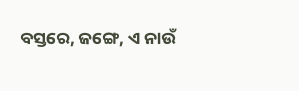ବସ୍ତରେ, ଜଙ୍ଗେ, ଏ ନାଉଁ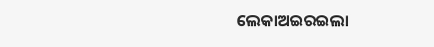ଲେକାଅଇରଇଲା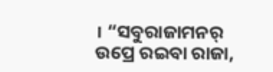। “ସବୁରାଜାମନର୍ ଉପ୍ରେ ରଇବା ରାଜା,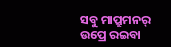ସବୁ ମାପ୍ରୁମନର୍ ଉପ୍ରେ ରଇବା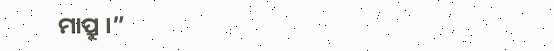ମାପ୍ରୁ ।”